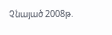Չնայած 2008թ.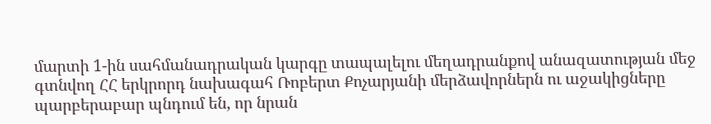մարտի 1-ին սահմանադրական կարգը տապալելու մեղադրանքով անազատության մեջ գտնվող ՀՀ երկրորդ նախագահ Ռոբերտ Քոչարյանի մերձավորներն ու աջակիցները պարբերաբար պնդում են, որ նրան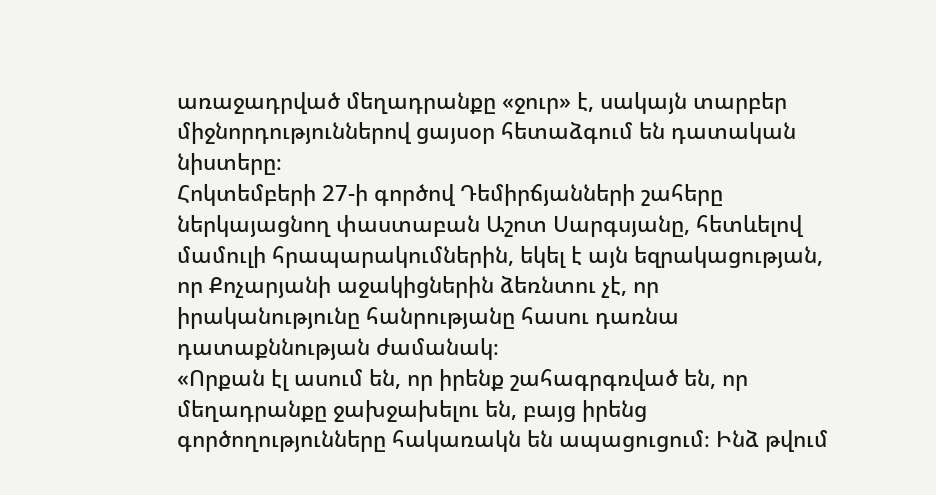առաջադրված մեղադրանքը «ջուր» է, սակայն տարբեր միջնորդություններով ցայսօր հետաձգում են դատական նիստերը։
Հոկտեմբերի 27-ի գործով Դեմիրճյանների շահերը ներկայացնող փաստաբան Աշոտ Սարգսյանը, հետևելով մամուլի հրապարակումներին, եկել է այն եզրակացության, որ Քոչարյանի աջակիցներին ձեռնտու չէ, որ իրականությունը հանրությանը հասու դառնա դատաքննության ժամանակ։
«Որքան էլ ասում են, որ իրենք շահագրգռված են, որ մեղադրանքը ջախջախելու են, բայց իրենց գործողությունները հակառակն են ապացուցում։ Ինձ թվում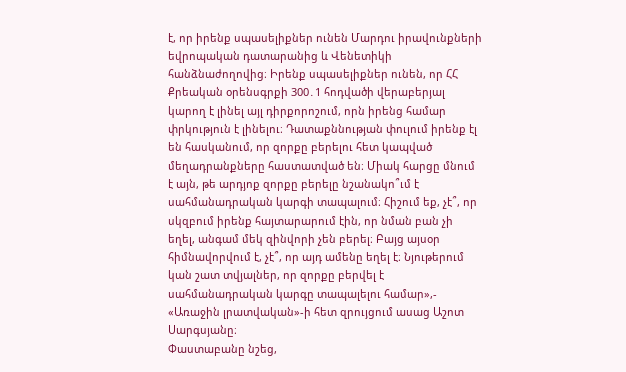է, որ իրենք սպասելիքներ ունեն Մարդու իրավունքների եվրոպական դատարանից և Վենետիկի հանձնաժողովից։ Իրենք սպասելիքներ ունեն, որ ՀՀ Քրեական օրենսգրքի 300․1 հոդվածի վերաբերյալ կարող է լինել այլ դիրքորոշում, որն իրենց համար փրկություն է լինելու։ Դատաքննության փուլում իրենք էլ են հասկանում, որ զորքը բերելու հետ կապված մեղադրանքները հաստատված են։ Միակ հարցը մնում է այն, թե արդյոք զորքը բերելը նշանակո՞ւմ է սահմանադրական կարգի տապալում։ Հիշում եք, չէ՞, որ սկզբում իրենք հայտարարում էին, որ նման բան չի եղել, անգամ մեկ զինվորի չեն բերել։ Բայց այսօր հիմնավորվում է, չէ՞, որ այդ ամենը եղել է։ Նյութերում կան շատ տվյալներ, որ զորքը բերվել է սահմանադրական կարգը տապալելու համար»,- «Առաջին լրատվական»-ի հետ զրույցում ասաց Աշոտ Սարգսյանը։
Փաստաբանը նշեց,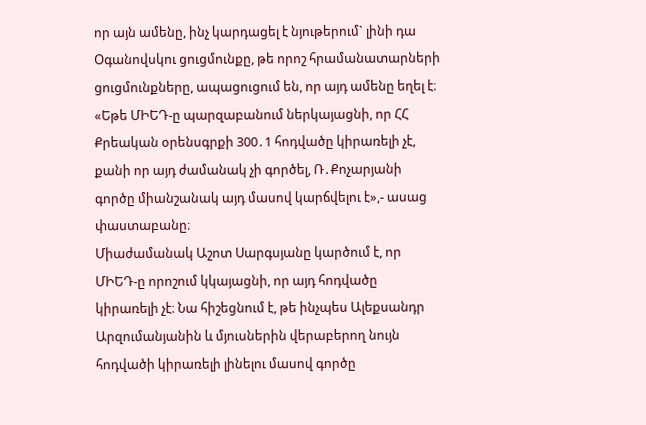որ այն ամենը, ինչ կարդացել է նյութերում` լինի դա Օգանովսկու ցուցմունքը, թե որոշ հրամանատարների ցուցմունքները, ապացուցում են, որ այդ ամենը եղել է։
«Եթե ՄԻԵԴ-ը պարզաբանում ներկայացնի, որ ՀՀ Քրեական օրենսգրքի 300․1 հոդվածը կիրառելի չէ, քանի որ այդ ժամանակ չի գործել, Ռ․Քոչարյանի գործը միանշանակ այդ մասով կարճվելու է»,- ասաց փաստաբանը։
Միաժամանակ Աշոտ Սարգսյանը կարծում է, որ ՄԻԵԴ-ը որոշում կկայացնի, որ այդ հոդվածը կիրառելի չէ։ Նա հիշեցնում է, թե ինչպես Ալեքսանդր Արզումանյանին և մյուսներին վերաբերող նույն հոդվածի կիրառելի լինելու մասով գործը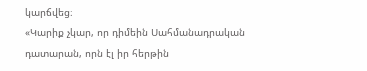կարճվեց։
«Կարիք չկար, որ դիմեին Սահմանադրական դատարան, որն էլ իր հերթին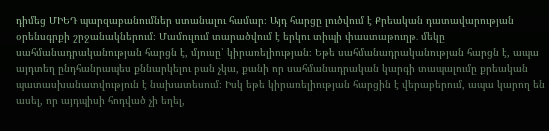դիմեց ՄԻԵԴ պարզաբանումներ ստանալու համար։ Այդ հարցը լուծվում է Քրեական դատավարության օրենսգրքի շրջանակներում։ Մամուլում տարածվում է երկու տիպի փաստաթուղթ․ մեկը սահմանադրականության հարցն է, մյուսը՝ կիրառելիության։ Եթե սահմանադրականության հարցն է, ապա այդտեղ ընդհանրապես քննարկելու բան չկա, քանի որ սահմանադրական կարգի տապալումը քրեական պատասխանատվություն է նախատեսում։ Իսկ եթե կիրառելիության հարցին է վերաբերում, ապա կարող են ասել, որ այդպիսի հոդված չի եղել,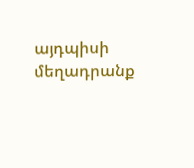այդպիսի մեղադրանք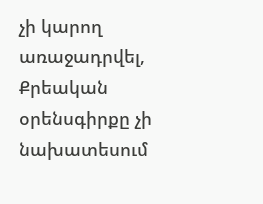չի կարող առաջադրվել, Քրեական օրենսգիրքը չի նախատեսում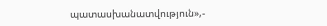պատասխանատվություն»,-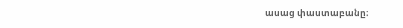ասաց փաստաբանը։